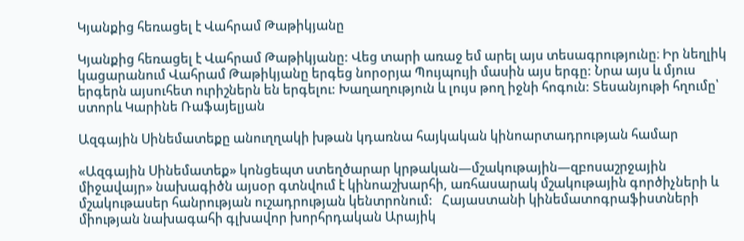Կյանքից հեռացել է Վահրամ Թաթիկյանը

Կյանքից հեռացել է Վահրամ Թաթիկյանը: Վեց տարի առաջ եմ արել այս տեսագրությունը։ Իր նեղլիկ կացարանում Վահրամ Թաթիկյանը երգեց նորօրյա Պույպույի մասին այս երգը: Նրա այս և մյուս երգերն այսուհետ ուրիշներն են երգելու: Խաղաղություն և լույս թող իջնի հոգուն: Տեսանյութի հղումը՝ ստորև Կարինե Ռաֆայելյան

Ազգային Սինեմատեքը անուղղակի խթան կդառնա հայկական կինոարտադրության համար

«Ազգային Սինեմատեք» կոնցեպտ ստեղծարար կրթական—մշակութային—զբոսաշրջային միջավայր» նախագիծն այսօր գտնվում է կինոաշխարհի, առհասարակ մշակութային գործիչների և մշակութասեր հանրության ուշադրության կենտրոնում:   Հայաստանի կինեմատոգրաֆիստների միության նախագահի գլխավոր խորհրդական Արայիկ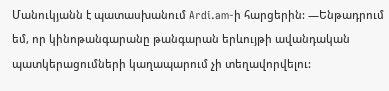Մանուկյանն է պատասխանում Ardi.am-ի հարցերին: —Ենթադրում եմ, որ կինոթանգարանը թանգարան երևույթի ավանդական պատկերացումների կաղապարում չի տեղավորվելու: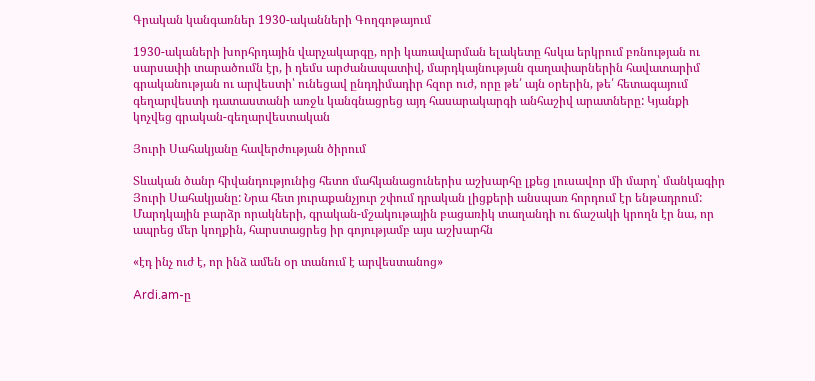Գրական կանգառներ 1930-ականների Գողգոթայում

1930-ակաների խորհրդային վարչակարգը, որի կառավարման ելակետը հսկա երկրում բռնության ու սարսափի տարածումն էր, ի դեմս արժանապատիվ, մարդկայնության գաղափարներին հավատարիմ գրականության ու արվեստի՝ ունեցավ ընդդիմադիր հզոր ուժ, որը թե՛ այն օրերին, թե՛ հետագայում գեղարվեստի դատաստանի առջև կանգնացրեց այդ հասարակարգի անհաշիվ արատները: Կյանքի կոչվեց գրական-գեղարվեստական

Յուրի Սահակյանը հավերժության ծիրում

Տևական ծանր հիվանդությունից հետո մահկանացուներիս աշխարհը լքեց լուսավոր մի մարդ՝ մանկագիր Յուրի Սահակյանը: Նրա հետ յուրաքանչյուր շփում դրական լիցքերի անսպառ հորդում էր ենթադրում: Մարդկային բարձր որակների, գրական-մշակութային բացառիկ տաղանդի ու ճաշակի կրողն էր նա, որ ապրեց մեր կողքին, հարստացրեց իր գոյությամբ այս աշխարհն

«էդ ինչ ուժ է, որ ինձ ամեն օր տանում է արվեստանոց»

Ardi.am-ը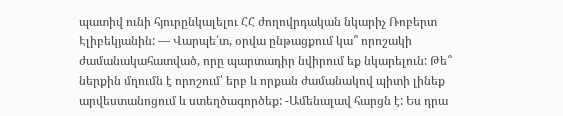պատիվ ունի հյուրընկալելու ՀՀ ժողովրդական նկարիչ Ռոբերտ Էլիբեկյանին: — Վարպե՛տ, օրվա ընթացքում կա՞ որոշակի ժամանակահատված, որը պարտադիր նվիրում եք նկարելուն: Թե՞ ներքին մղումն է որոշում՝ երբ և որքան ժամանակով պիտի լինեք արվեստանոցում և ստեղծագործեք: -Ամենալավ հարցն է: Ես դրա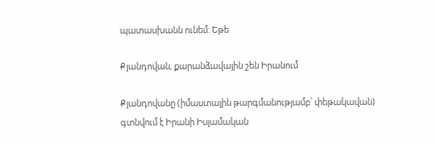պատասխանն ունեմ: Եթե

Քյանդովան, քարանձավային շեն Իրանում

Քյանդովանը (իմաստային թարգմանությամբ՝ փեթակավան) գտնվում է Իրանի Իսլամական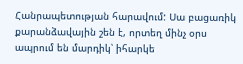Հանրապետության հարավում: Սա բացառիկ քարանձավային շեն է, որտեղ մինչ օրս ապրում են մարդիկ՝ իհարկե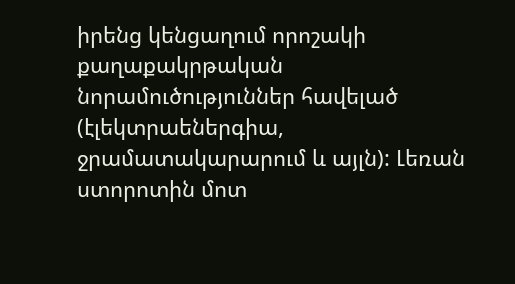իրենց կենցաղում որոշակի քաղաքակրթական նորամուծություններ հավելած (էլեկտրաեներգիա, ջրամատակարարում և այլն): Լեռան ստորոտին մոտ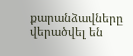քարանձավները վերածվել են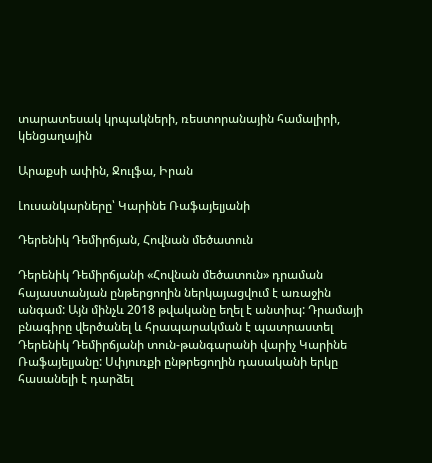տարատեսակ կրպակների, ռեստորանային համալիրի, կենցաղային

Արաքսի ափին, Ջուլֆա, Իրան

Լուսանկարները՝ Կարինե Ռաֆայելյանի

Դերենիկ Դեմիրճյան, Հովնան մեծատուն

Դերենիկ Դեմիրճյանի «Հովնան մեծատուն» դրաման հայաստանյան ընթերցողին ներկայացվում է առաջին անգամ: Այն մինչև 2018 թվականը եղել է անտիպ: Դրամայի բնագիրը վերծանել և հրապարակման է պատրաստել Դերենիկ Դեմիրճյանի տուն-թանգարանի վարիչ Կարինե Ռաֆայելյանը: Սփյուռքի ընթրեցողին դասականի երկը հասանելի է դարձել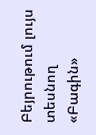Բեյրութում լույս տեսնող «Բագին»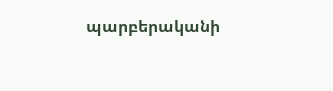պարբերականի